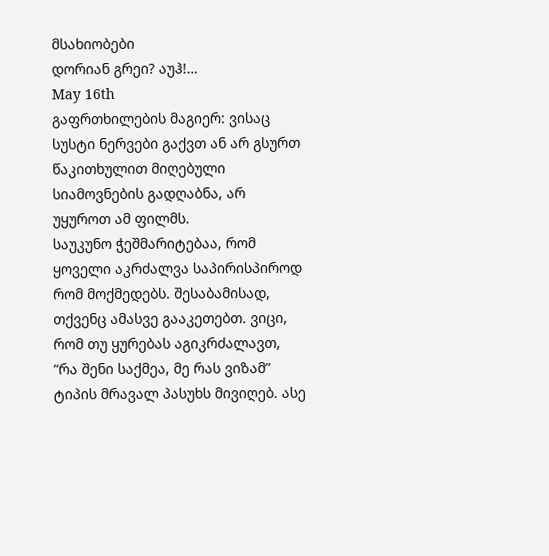მსახიობები
დორიან გრეი? აუჰ!…
May 16th
გაფრთხილების მაგიერ: ვისაც სუსტი ნერვები გაქვთ ან არ გსურთ წაკითხულით მიღებული სიამოვნების გადღაბნა, არ უყუროთ ამ ფილმს.
საუკუნო ჭეშმარიტებაა, რომ ყოველი აკრძალვა საპირისპიროდ რომ მოქმედებს. შესაბამისად, თქვენც ამასვე გააკეთებთ. ვიცი, რომ თუ ყურებას აგიკრძალავთ, “რა შენი საქმეა, მე რას ვიზამ” ტიპის მრავალ პასუხს მივიღებ. ასე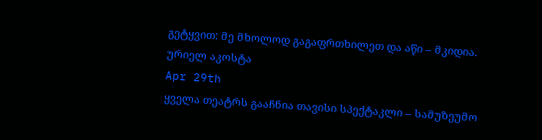გეტყვით: მე მხოლოდ გაგაფრთხილეთ და აწი – მკიდია.
ურიელ აკოსტა
Apr 29th
ყველა თეატრს გააჩნია თავისი სპექტაკლი – სამუზეუმო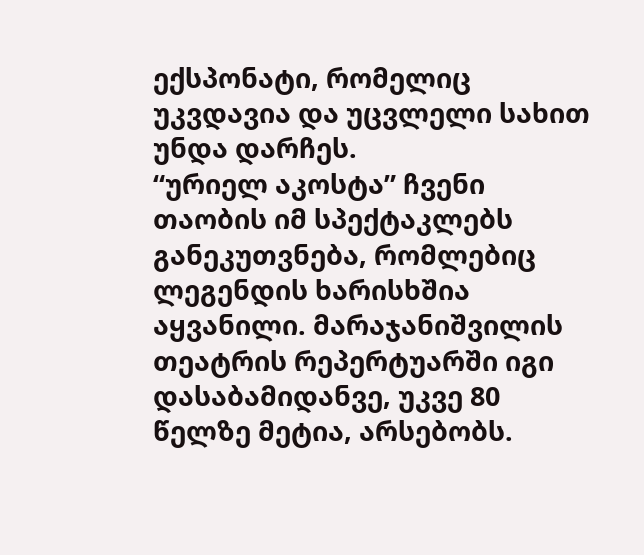ექსპონატი, რომელიც უკვდავია და უცვლელი სახით უნდა დარჩეს.
“ურიელ აკოსტა” ჩვენი თაობის იმ სპექტაკლებს განეკუთვნება, რომლებიც ლეგენდის ხარისხშია აყვანილი. მარაჯანიშვილის თეატრის რეპერტუარში იგი დასაბამიდანვე, უკვე 80 წელზე მეტია, არსებობს.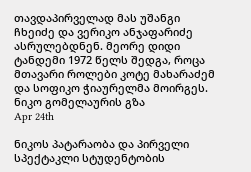თავდაპირველად მას უშანგი ჩხეიძე და ვერიკო ანჯაფარიძე ასრულებდნენ. მეორე დიდი ტანდემი 1972 წელს შედგა, როცა მთავარი როლები კოტე მახარაძემ და სოფიკო ჭიაურელმა მოირგეს.
ნიკო გომელაურის გზა
Apr 24th

ნიკოს პატარაობა და პირველი სპექტაკლი სტუდენტობის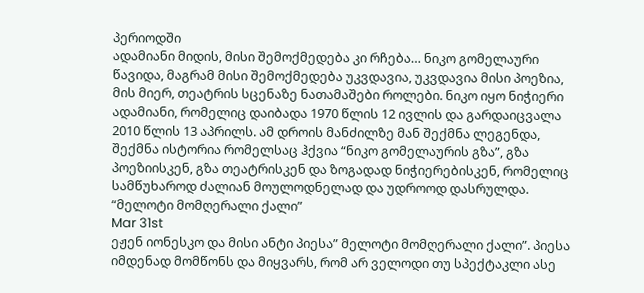პერიოდში
ადამიანი მიდის, მისი შემოქმედება კი რჩება… ნიკო გომელაური წავიდა, მაგრამ მისი შემოქმედება უკვდავია, უკვდავია მისი პოეზია, მის მიერ, თეატრის სცენაზე ნათამაშები როლები. ნიკო იყო ნიჭიერი ადამიანი, რომელიც დაიბადა 1970 წლის 12 ივლის და გარდაიცვალა 2010 წლის 13 აპრილს. ამ დროის მანძილზე მან შექმნა ლეგენდა, შექმნა ისტორია რომელსაც ჰქვია “ნიკო გომელაურის გზა”, გზა პოეზიისკენ, გზა თეატრისკენ და ზოგადად ნიჭიერებისკენ, რომელიც სამწუხაროდ ძალიან მოულოდნელად და უდროოდ დასრულდა.
“მელოტი მომღერალი ქალი”
Mar 31st
ეჟენ იონესკო და მისი ანტი პიესა” მელოტი მომღერალი ქალი”. პიესა იმდენად მომწონს და მიყვარს, რომ არ ველოდი თუ სპექტაკლი ასე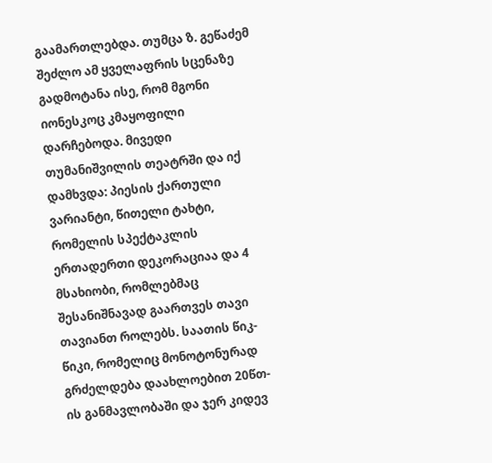გაამართლებდა. თუმცა ზ. გეწაძემ შეძლო ამ ყველაფრის სცენაზე გადმოტანა ისე, რომ მგონი იონესკოც კმაყოფილი დარჩებოდა. მივედი თუმანიშვილის თეატრში და იქ დამხვდა: პიესის ქართული ვარიანტი, წითელი ტახტი, რომელის სპექტაკლის ერთადერთი დეკორაციაა და 4 მსახიობი, რომლებმაც შესანიშნავად გაართვეს თავი თავიანთ როლებს. საათის წიკ-წიკი, რომელიც მონოტონურად გრძელდება დაახლოებით 20წთ-ის განმავლობაში და ჯერ კიდევ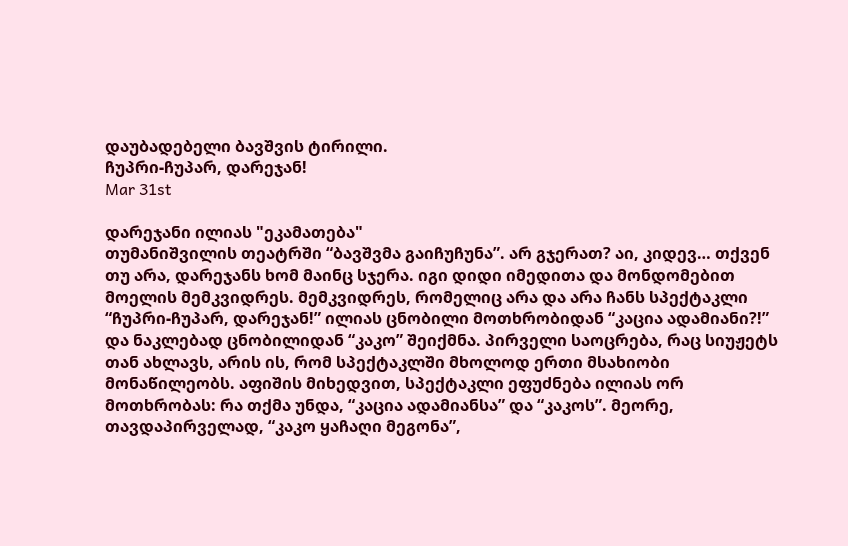დაუბადებელი ბავშვის ტირილი.
ჩუპრი-ჩუპარ, დარეჯან!
Mar 31st

დარეჯანი ილიას "ეკამათება"
თუმანიშვილის თეატრში “ბავშვმა გაიჩუჩუნა”. არ გჯერათ? აი, კიდევ… თქვენ თუ არა, დარეჯანს ხომ მაინც სჯერა. იგი დიდი იმედითა და მონდომებით მოელის მემკვიდრეს. მემკვიდრეს, რომელიც არა და არა ჩანს სპექტაკლი “ჩუპრი-ჩუპარ, დარეჯან!” ილიას ცნობილი მოთხრობიდან “კაცია ადამიანი?!” და ნაკლებად ცნობილიდან “კაკო” შეიქმნა. პირველი საოცრება, რაც სიუჟეტს თან ახლავს, არის ის, რომ სპექტაკლში მხოლოდ ერთი მსახიობი მონაწილეობს. აფიშის მიხედვით, სპექტაკლი ეფუძნება ილიას ორ მოთხრობას: რა თქმა უნდა, “კაცია ადამიანსა” და “კაკოს”. მეორე, თავდაპირველად, “კაკო ყაჩაღი მეგონა”,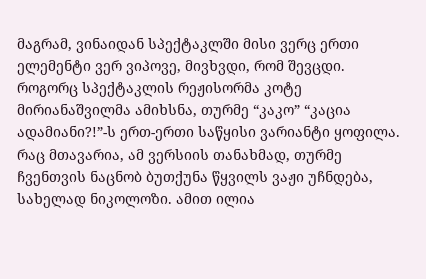მაგრამ, ვინაიდან სპექტაკლში მისი ვერც ერთი ელემენტი ვერ ვიპოვე, მივხვდი, რომ შევცდი. როგორც სპექტაკლის რეჟისორმა კოტე მირიანაშვილმა ამიხსნა, თურმე “კაკო” “კაცია ადამიანი?!”-ს ერთ-ერთი საწყისი ვარიანტი ყოფილა. რაც მთავარია, ამ ვერსიის თანახმად, თურმე ჩვენთვის ნაცნობ ბუთქუნა წყვილს ვაჟი უჩნდება, სახელად ნიკოლოზი. ამით ილია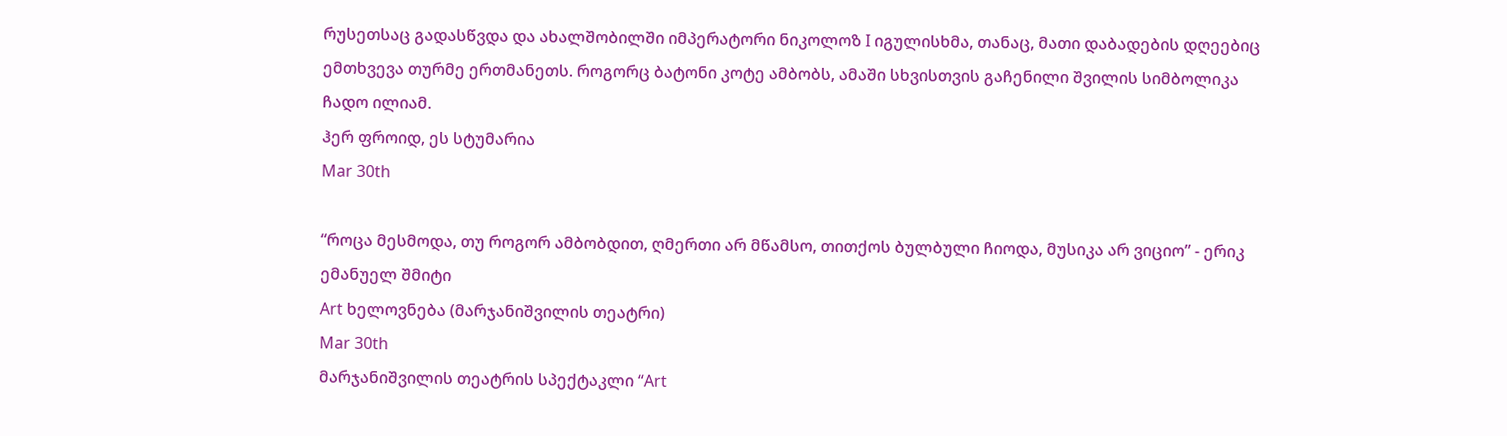რუსეთსაც გადასწვდა და ახალშობილში იმპერატორი ნიკოლოზ I იგულისხმა, თანაც, მათი დაბადების დღეებიც ემთხვევა თურმე ერთმანეთს. როგორც ბატონი კოტე ამბობს, ამაში სხვისთვის გაჩენილი შვილის სიმბოლიკა ჩადო ილიამ.
ჰერ ფროიდ, ეს სტუმარია
Mar 30th

“როცა მესმოდა, თუ როგორ ამბობდით, ღმერთი არ მწამსო, თითქოს ბულბული ჩიოდა, მუსიკა არ ვიციო” - ერიკ ემანუელ შმიტი
Art ხელოვნება (მარჯანიშვილის თეატრი)
Mar 30th
მარჯანიშვილის თეატრის სპექტაკლი “Art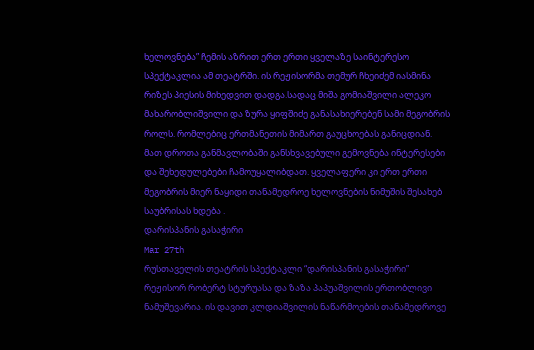ხელოვნება” ჩემის აზრით ერთ ერთი ყველაზე საინტერესო სპექტაკლია ამ თეატრში. ის რეჟისორმა თემურ ჩხეიძემ იასმინა რიზეს პიესის მიხედვით დადგა.სადაც მიშა გომიაშვილი ალეკო მახარობლიშვილი და ზურა ყიფშიძე განასახიერებენ სამი მეგობრის როლს. რომლებიც ერთმანეთის მიმართ გაუცხოებას განიცდიან. მათ დროთა განმავლობაში განსხვავებული გემოვნება ინტერესები და შეხედულებები ჩამოუყალიბდათ. ყველაფერი კი ერთ ერთი მეგობრის მიერ ნაყიდი თანამედროე ხელოვნების ნიმუშის შესახებ საუბრისას ხდება .
დარისპანის გასაჭირი
Mar 27th
რუსთაველის თეატრის სპექტაკლი “დარისპანის გასაჭირი” რეჟისორ რობერტ სტურუასა და ზაზა პაპუაშვილის ერთობლივი ნამუშევარია. ის დავით კლდიაშვილის ნაწარმოების თანამედროვე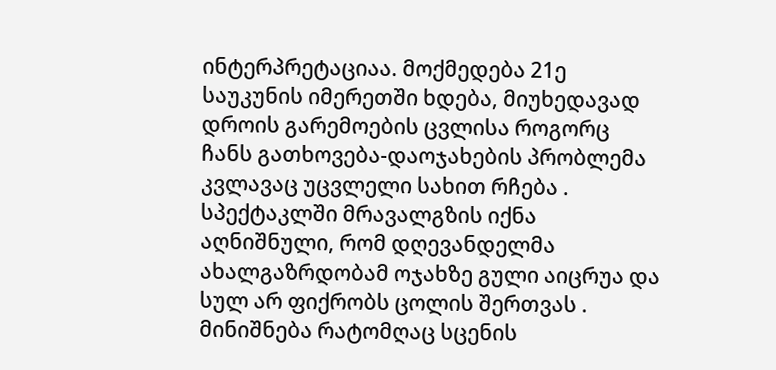ინტერპრეტაციაა. მოქმედება 21ე საუკუნის იმერეთში ხდება, მიუხედავად დროის გარემოების ცვლისა როგორც ჩანს გათხოვება-დაოჯახების პრობლემა კვლავაც უცვლელი სახით რჩება . სპექტაკლში მრავალგზის იქნა აღნიშნული, რომ დღევანდელმა ახალგაზრდობამ ოჯახზე გული აიცრუა და სულ არ ფიქრობს ცოლის შერთვას . მინიშნება რატომღაც სცენის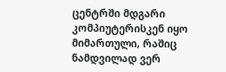ცენტრში მდგარი კომპიუტერისკენ იყო მიმართული, რაშიც ნამდვილად ვერ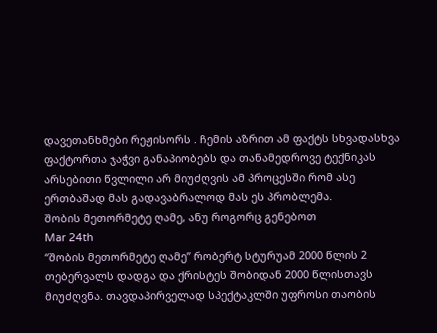დავეთანხმები რეჟისორს . ჩემის აზრით ამ ფაქტს სხვადასხვა ფაქტორთა ჯაჭვი განაპიობებს და თანამედროვე ტექნიკას არსებითი წვლილი არ მიუძღვის ამ პროცესში რომ ასე ერთბაშად მას გადავაბრალოდ მას ეს პრობლემა.
შობის მეთორმეტე ღამე, ანუ როგორც გენებოთ
Mar 24th
“შობის მეთორმეტე ღამე” რობერტ სტურუამ 2000 წლის 2 თებერვალს დადგა და ქრისტეს შობიდან 2000 წლისთავს მიუძღვნა. თავდაპირველად სპექტაკლში უფროსი თაობის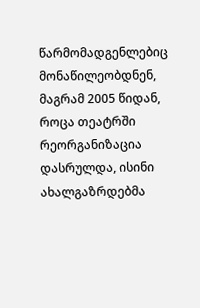წარმომადგენლებიც მონაწილეობდნენ, მაგრამ 2005 წიდან, როცა თეატრში რეორგანიზაცია დასრულდა, ისინი ახალგაზრდებმა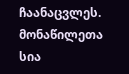ჩაანაცვლეს. მონაწილეთა სია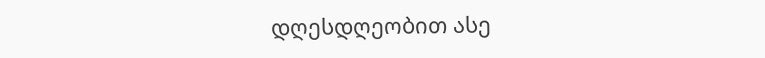დღესდღეობით ასე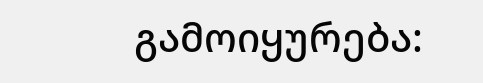გამოიყურება: